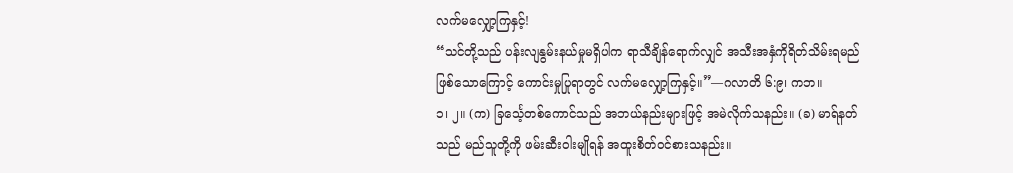လက်မလျှော့ကြနှင့်!
“သင်တို့သည် ပန်းလျနွမ်းနယ်မှုမရှိပါက ရာသီချိန်ရောက်လျှင် အသီးအနှံကိုရိတ်သိမ်းရမည်ဖြစ်သောကြောင့် ကောင်းမှုပြုရာတွင် လက်မလျှော့ကြနှင့်။”—ဂလာတိ ၆:၉၊ ကဘ။
၁၊ ၂။ (က) ခြင်္သေ့တစ်ကောင်သည် အဘယ်နည်းများဖြင့် အမဲလိုက်သနည်း။ (ခ) မာရ်နတ်သည် မည်သူတို့ကို ဖမ်းဆီးဝါးမျိုရန် အထူးစိတ်ဝင်စားသနည်း။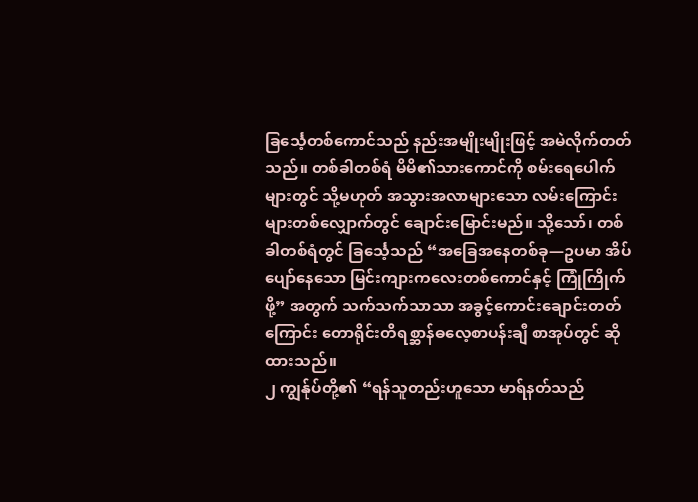ခြင်္သေ့တစ်ကောင်သည် နည်းအမျိုးမျိုးဖြင့် အမဲလိုက်တတ်သည်။ တစ်ခါတစ်ရံ မိမိ၏သားကောင်ကို စမ်းရေပေါက်များတွင် သို့မဟုတ် အသွားအလာများသော လမ်းကြောင်းများတစ်လျှောက်တွင် ချောင်းမြောင်းမည်။ သို့သော်၊ တစ်ခါတစ်ရံတွင် ခြင်္သေ့သည် “အခြေအနေတစ်ခု—ဥပမာ အိပ်ပျော်နေသော မြင်းကျားကလေးတစ်ကောင်နှင့် ကြုံကြိုက်ဖို့” အတွက် သက်သက်သာသာ အခွင့်ကောင်းချောင်းတတ်ကြောင်း တောရိုင်းတိရစ္ဆာန်ဓလေ့စာပန်းချီ စာအုပ်တွင် ဆိုထားသည်။
၂ ကျွန်ုပ်တို့၏ “ရန်သူတည်းဟူသော မာရ်နတ်သည်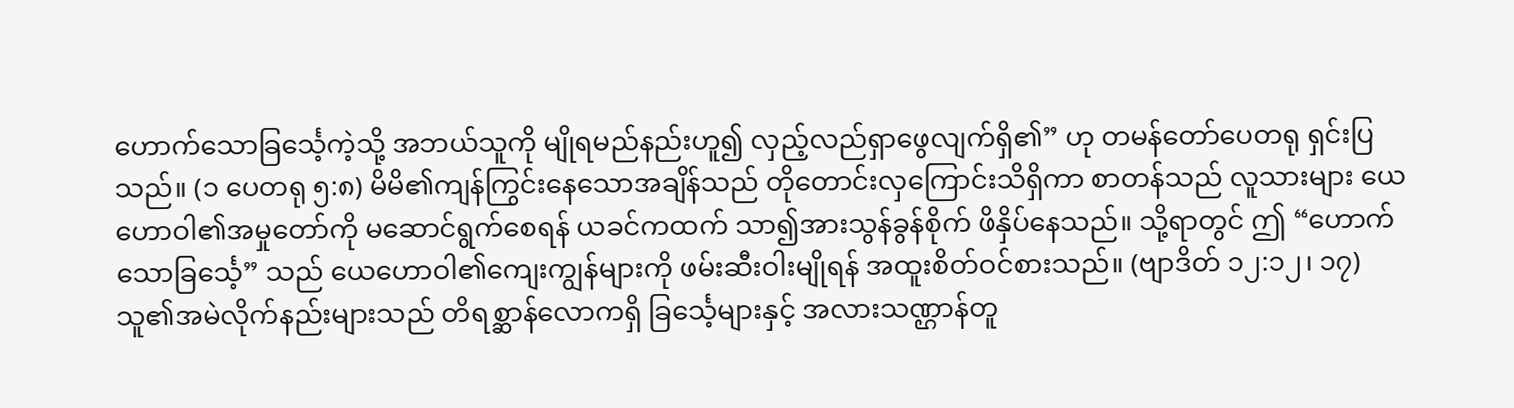ဟောက်သောခြင်္သေ့ကဲ့သို့ အဘယ်သူကို မျိုရမည်နည်းဟူ၍ လှည့်လည်ရှာဖွေလျက်ရှိ၏” ဟု တမန်တော်ပေတရု ရှင်းပြသည်။ (၁ ပေတရု ၅:၈) မိမိ၏ကျန်ကြွင်းနေသောအချိန်သည် တိုတောင်းလှကြောင်းသိရှိကာ စာတန်သည် လူသားများ ယေဟောဝါ၏အမှုတော်ကို မဆောင်ရွက်စေရန် ယခင်ကထက် သာ၍အားသွန်ခွန်စိုက် ဖိနှိပ်နေသည်။ သို့ရာတွင် ဤ “ဟောက်သောခြင်္သေ့” သည် ယေဟောဝါ၏ကျေးကျွန်များကို ဖမ်းဆီးဝါးမျိုရန် အထူးစိတ်ဝင်စားသည်။ (ဗျာဒိတ် ၁၂:၁၂၊ ၁၇) သူ၏အမဲလိုက်နည်းများသည် တိရစ္ဆာန်လောကရှိ ခြင်္သေ့များနှင့် အလားသဏ္ဌာန်တူ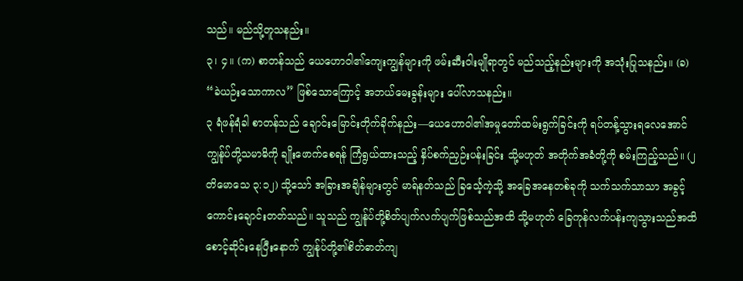သည်။ မည်သို့တူသနည်း။
၃၊ ၄။ (က) စာတန်သည် ယေဟောဝါ၏ကျေးကျွန်များကို ဖမ်းဆီးဝါးမျိုရာတွင် မည်သည့်နည်းများကို အသုံးပြုသနည်း။ (ခ) “ခဲယဉ်းသောကာလ” ဖြစ်သောကြောင့် အဘယ်မေးခွန်းများ ပေါ်လာသနည်း။
၃ ရံဖန်ရံခါ စာတန်သည် ချောင်းမြောင်းတိုက်ခိုက်နည်း—ယေဟောဝါ၏အမှုတော်ထမ်းရွက်ခြင်းကို ရပ်တန့်သွားရလေအောင် ကျွန်ုပ်တို့သမာဓိကို ချိုးဖောက်စေရန် ကြံရွယ်ထားသည့် နှိပ်စက်ညှဉ်းပန်းခြင်း သို့မဟုတ် အတိုက်အခံတို့ကို စမ်းကြည့်သည်။ (၂ တိမောသေ ၃:၁၂) သို့သော် အခြားအချိန်များတွင် မာရ်နတ်သည် ခြင်္သေ့ကဲ့သို့ အခြေအနေတစ်ခုကို သက်သက်သာသာ အခွင့်ကောင်းချောင်းတတ်သည်။ သူသည် ကျွန်ုပ်တို့စိတ်ပျက်လက်ပျက်ဖြစ်သည်အထိ သို့မဟုတ် ခြေကုန်လက်ပန်းကျသွားသည်အထိ စောင့်ဆိုင်းနေပြီးနောက် ကျွန်ုပ်တို့၏စိတ်ဓာတ်ကျ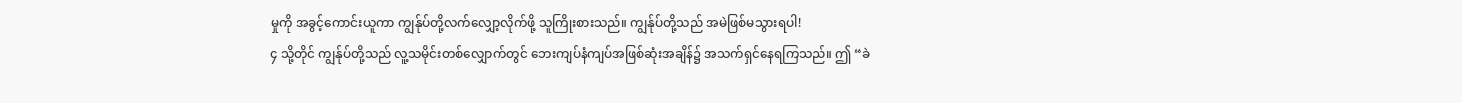မှုကို အခွင့်ကောင်းယူကာ ကျွန်ုပ်တို့လက်လျှော့လိုက်ဖို့ သူကြိုးစားသည်။ ကျွန်ုပ်တို့သည် အမဲဖြစ်မသွားရပါ!
၄ သို့တိုင် ကျွန်ုပ်တို့သည် လူ့သမိုင်းတစ်လျှောက်တွင် ဘေးကျပ်နံကျပ်အဖြစ်ဆုံးအချိန်၌ အသက်ရှင်နေရကြသည်။ ဤ “ခဲ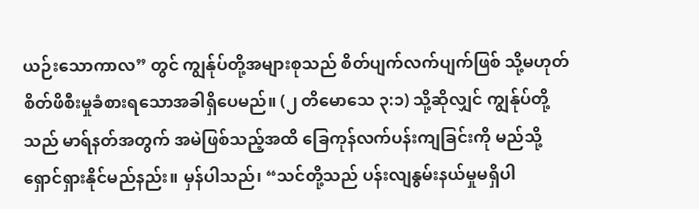ယဉ်းသောကာလ” တွင် ကျွန်ုပ်တို့အများစုသည် စိတ်ပျက်လက်ပျက်ဖြစ် သို့မဟုတ် စိတ်ဖိစီးမှုခံစားရသောအခါရှိပေမည်။ (၂ တိမောသေ ၃:၁) သို့ဆိုလျှင် ကျွန်ုပ်တို့သည် မာရ်နတ်အတွက် အမဲဖြစ်သည့်အထိ ခြေကုန်လက်ပန်းကျခြင်းကို မည်သို့ရှောင်ရှားနိုင်မည်နည်း။ မှန်ပါသည်၊ “သင်တို့သည် ပန်းလျနွမ်းနယ်မှုမရှိပါ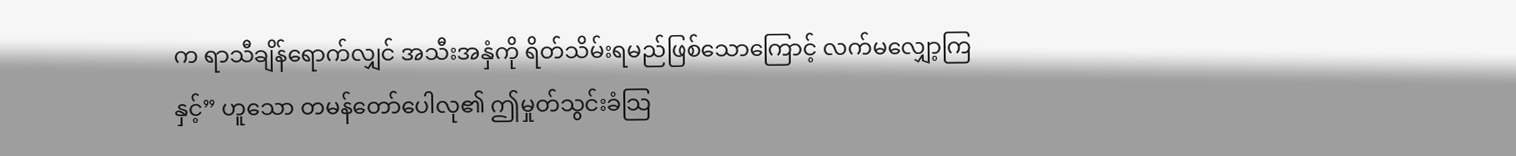က ရာသီချိန်ရောက်လျှင် အသီးအနှံကို ရိတ်သိမ်းရမည်ဖြစ်သောကြောင့် လက်မလျှော့ကြနှင့်” ဟူသော တမန်တော်ပေါလု၏ ဤမှုတ်သွင်းခံသြ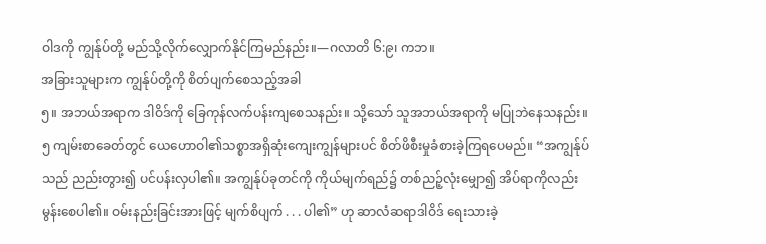ဝါဒကို ကျွန်ုပ်တို့ မည်သို့လိုက်လျှောက်နိုင်ကြမည်နည်း။—ဂလာတိ ၆:၉၊ ကဘ။
အခြားသူများက ကျွန်ုပ်တို့ကို စိတ်ပျက်စေသည့်အခါ
၅။ အဘယ်အရာက ဒါဝိဒ်ကို ခြေကုန်လက်ပန်းကျစေသနည်း။ သို့သော် သူအဘယ်အရာကို မပြုဘဲနေသနည်း။
၅ ကျမ်းစာခေတ်တွင် ယေဟောဝါ၏သစ္စာအရှိဆုံးကျေးကျွန်များပင် စိတ်ဖိစီးမှုခံစားခဲ့ကြရပေမည်။ “အကျွန်ုပ်သည် ညည်းတွား၍ ပင်ပန်းလှပါ၏။ အကျွန်ုပ်ခုတင်ကို ကိုယ်မျက်ရည်၌ တစ်ညဉ့်လုံးမျှော၍ အိပ်ရာကိုလည်းမွန်းစေပါ၏။ ဝမ်းနည်းခြင်းအားဖြင့် မျက်စိပျက် . . . ပါ၏” ဟု ဆာလံဆရာဒါဝိဒ် ရေးသားခဲ့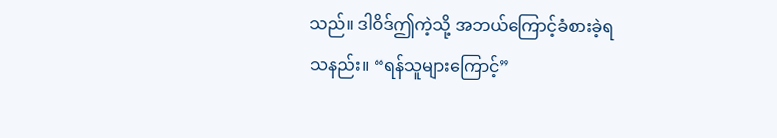သည်။ ဒါဝိဒ်ဤကဲ့သို့ အဘယ်ကြောင့်ခံစားခဲ့ရသနည်း။ “ရန်သူများကြောင့်”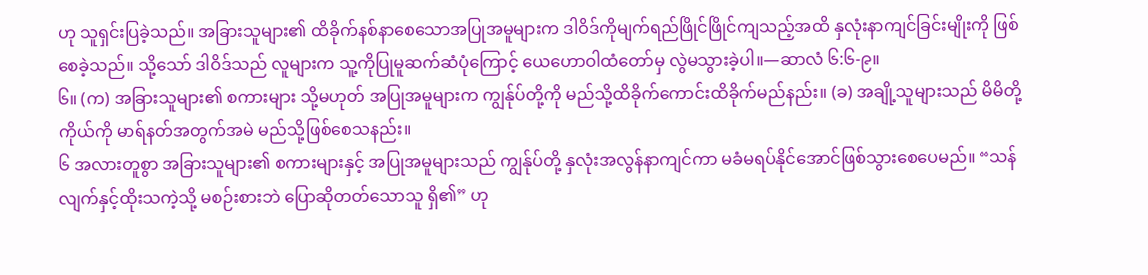ဟု သူရှင်းပြခဲ့သည်။ အခြားသူများ၏ ထိခိုက်နစ်နာစေသောအပြုအမူများက ဒါဝိဒ်ကိုမျက်ရည်ဖြိုင်ဖြိုင်ကျသည့်အထိ နှလုံးနာကျင်ခြင်းမျိုးကို ဖြစ်စေခဲ့သည်။ သို့သော် ဒါဝိဒ်သည် လူများက သူ့ကိုပြုမူဆက်ဆံပုံကြောင့် ယေဟောဝါထံတော်မှ လွဲမသွားခဲ့ပါ။—ဆာလံ ၆:၆-၉။
၆။ (က) အခြားသူများ၏ စကားများ သို့မဟုတ် အပြုအမူများက ကျွန်ုပ်တို့ကို မည်သို့ထိခိုက်ကောင်းထိခိုက်မည်နည်း။ (ခ) အချို့သူများသည် မိမိတို့ကိုယ်ကို မာရ်နတ်အတွက်အမဲ မည်သို့ဖြစ်စေသနည်း။
၆ အလားတူစွာ အခြားသူများ၏ စကားများနှင့် အပြုအမူများသည် ကျွန်ုပ်တို့ နှလုံးအလွန်နာကျင်ကာ မခံမရပ်နိုင်အောင်ဖြစ်သွားစေပေမည်။ “သန်လျက်နှင့်ထိုးသကဲ့သို့ မစဉ်းစားဘဲ ပြောဆိုတတ်သောသူ ရှိ၏” ဟု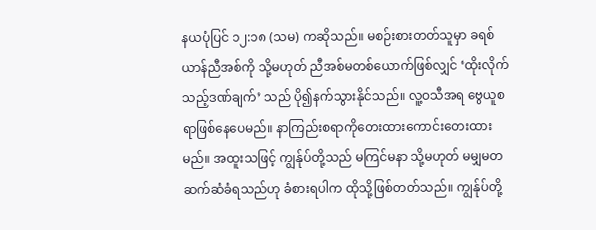နယပုံပြင် ၁၂:၁၈ (သမ) ကဆိုသည်။ မစဉ်းစားတတ်သူမှာ ခရစ်ယာန်ညီအစ်ကို သို့မဟုတ် ညီအစ်မတစ်ယောက်ဖြစ်လျှင် ‘ထိုးလိုက်သည့်ဒဏ်ချက်’ သည် ပို၍နက်သွားနိုင်သည်။ လူ့ဝသီအရ ဗွေယူစရာဖြစ်နေပေမည်။ နာကြည်းစရာကိုတေးထားကောင်းတေးထားမည်။ အထူးသဖြင့် ကျွန်ုပ်တို့သည် မကြင်မနာ သို့မဟုတ် မမျှမတဆက်ဆံခံရသည်ဟု ခံစားရပါက ထိုသို့ဖြစ်တတ်သည်။ ကျွန်ုပ်တို့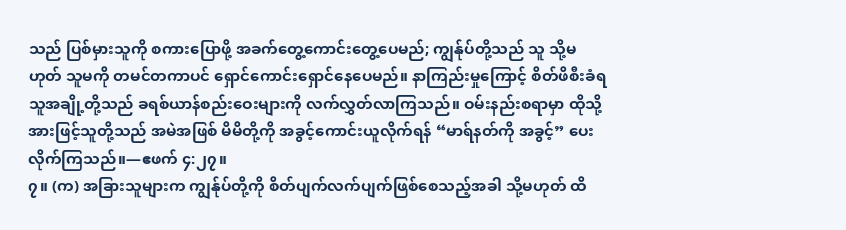သည် ပြစ်မှားသူကို စကားပြောဖို့ အခက်တွေ့ကောင်းတွေ့ပေမည်; ကျွန်ုပ်တို့သည် သူ သို့မဟုတ် သူမကို တမင်တကာပင် ရှောင်ကောင်းရှောင်နေပေမည်။ နာကြည်းမှုကြောင့် စိတ်ဖိစီးခံရသူအချို့တို့သည် ခရစ်ယာန်စည်းဝေးများကို လက်လွှတ်လာကြသည်။ ဝမ်းနည်းစရာမှာ ထိုသို့အားဖြင့်သူတို့သည် အမဲအဖြစ် မိမိတို့ကို အခွင့်ကောင်းယူလိုက်ရန် “မာရ်နတ်ကို အခွင့်” ပေးလိုက်ကြသည်။—ဧဖက် ၄:၂၇။
၇။ (က) အခြားသူများက ကျွန်ုပ်တို့ကို စိတ်ပျက်လက်ပျက်ဖြစ်စေသည့်အခါ သို့မဟုတ် ထိ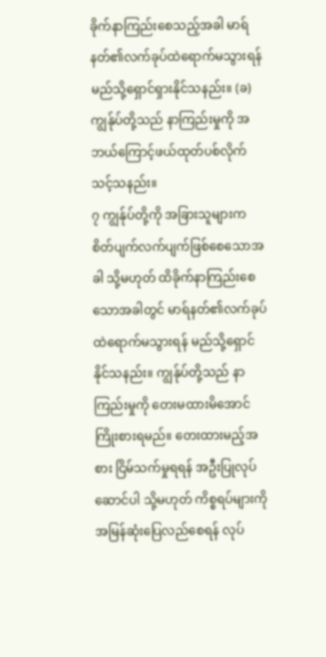ခိုက်နာကြည်းစေသည့်အခါ မာရ်နတ်၏လက်ခုပ်ထဲရောက်မသွားရန် မည်သို့ရှောင်ရှားနိုင်သနည်း။ (ခ) ကျွန်ုပ်တို့သည် နာကြည်းမှုကို အဘယ်ကြောင့်ဖယ်ထုတ်ပစ်လိုက်သင့်သနည်း။
၇ ကျွန်ုပ်တို့ကို အခြားသူများက စိတ်ပျက်လက်ပျက်ဖြစ်စေသောအခါ သို့မဟုတ် ထိခိုက်နာကြည်းစေသောအခါတွင် မာရ်နတ်၏လက်ခုပ်ထဲရောက်မသွားရန် မည်သို့ရှောင်နိုင်သနည်း။ ကျွန်ုပ်တို့သည် နာကြည်းမှုကို တေးမထားမိအောင်ကြိုးစားရမည်။ တေးထားမည့်အစား ငြိမ်သက်မှုရရန် အဦးပြုလုပ်ဆောင်ပါ သို့မဟုတ် ကိစ္စရပ်များကို အမြန်ဆုံးပြေလည်စေရန် လုပ်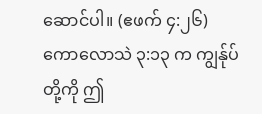ဆောင်ပါ။ (ဧဖက် ၄:၂၆) ကောလောသဲ ၃:၁၃ က ကျွန်ုပ်တို့ကို ဤ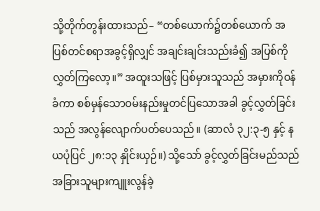သို့တိုက်တွန်းထားသည်– “တစ်ယောက်၌တစ်ယောက် အပြစ်တင်စရာအခွင့်ရှိလျှင် အချင်းချင်းသည်းခံ၍ အပြစ်ကိုလွှတ်ကြလော့။” အထူးသဖြင့် ပြစ်မှားသူသည် အမှားကိုဝန်ခံကာ စစ်မှန်သောဝမ်းနည်းမှုတင်ပြသောအခါ ခွင့်လွှတ်ခြင်းသည် အလွန်လျောက်ပတ်ပေသည်။ (ဆာလံ ၃၂:၃-၅ နှင့် နယပုံပြင် ၂၈:၁၃ နှိုင်းယှဉ်။) သို့သော် ခွင့်လွှတ်ခြင်းမည်သည် အခြားသူများကျူးလွန်ခဲ့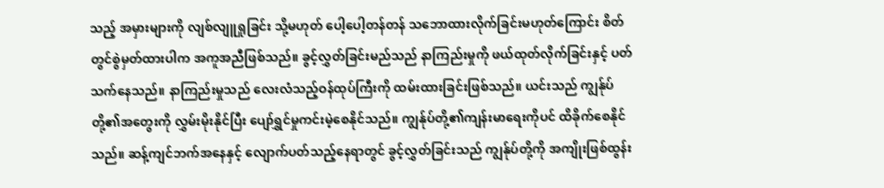သည့် အမှားများကို လျစ်လျူရှုခြင်း သို့မဟုတ် ပေါ့ပေါ့တန်တန် သဘောထားလိုက်ခြင်းမဟုတ်ကြောင်း စိတ်တွင်စွဲမှတ်ထားပါက အကူအညီဖြစ်သည်။ ခွင့်လွှတ်ခြင်းမည်သည် နာကြည်းမှုကို ဖယ်ထုတ်လိုက်ခြင်းနှင့် ပတ်သက်နေသည်။ နာကြည်းမှုသည် လေးလံသည့်ဝန်ထုပ်ကြီးကို ထမ်းထားခြင်းဖြစ်သည်။ ယင်းသည် ကျွန်ုပ်တို့၏အတွေးကို လွှမ်းမိုးနိုင်ပြီး ပျော်ရွှင်မှုကင်းမဲ့စေနိုင်သည်။ ကျွန်ုပ်တို့၏ကျန်းမာရေးကိုပင် ထိခိုက်စေနိုင်သည်။ ဆန့်ကျင်ဘက်အနေနှင့် လျောက်ပတ်သည့်နေရာတွင် ခွင့်လွှတ်ခြင်းသည် ကျွန်ုပ်တို့ကို အကျိုးဖြစ်ထွန်း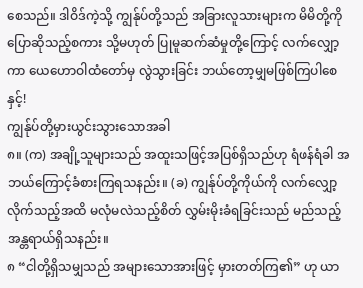စေသည်။ ဒါဝိဒ်ကဲ့သို့ ကျွန်ုပ်တို့သည် အခြားလူသားများက မိမိတို့ကို ပြောဆိုသည့်စကား သို့မဟုတ် ပြုမူဆက်ဆံမှုတို့ကြောင့် လက်လျှော့ကာ ယေဟောဝါထံတော်မှ လွဲသွားခြင်း ဘယ်တော့မျှမဖြစ်ကြပါစေနှင့်!
ကျွန်ုပ်တို့မှားယွင်းသွားသောအခါ
၈။ (က) အချို့သူများသည် အထူးသဖြင့်အပြစ်ရှိသည်ဟု ရံဖန်ရံခါ အဘယ်ကြောင့်ခံစားကြရသနည်း။ (ခ) ကျွန်ုပ်တို့ကိုယ်ကို လက်လျှော့လိုက်သည့်အထိ မလုံမလဲသည့်စိတ် လွှမ်းမိုးခံရခြင်းသည် မည်သည့်အန္တရာယ်ရှိသနည်း။
၈ “ငါတို့ရှိသမျှသည် အများသောအားဖြင့် မှားတတ်ကြ၏” ဟု ယာ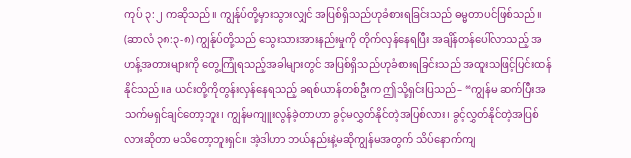ကုပ် ၃:၂ ကဆိုသည်။ ကျွန်ုပ်တို့မှားသွားလျှင် အပြစ်ရှိသည်ဟုခံစားရခြင်းသည် ဓမ္မတာပင်ဖြစ်သည်။ (ဆာလံ ၃၈:၃-၈) ကျွန်ုပ်တို့သည် သွေးသားအားနည်းမှုကို တိုက်လှန်နေရပြီး အချိန်တန်ပေါ်လာသည့် အဟန့်အတားများကို တွေ့ကြုံရသည့်အခါများတွင် အပြစ်ရှိသည်ဟုခံစားရခြင်းသည် အထူးသဖြင့်ပြင်းထန်နိုင်သည်။a ယင်းတို့ကိုတွန်းလှန်နေရသည့် ခရစ်ယာန်တစ်ဦးက ဤသို့ရှင်းပြသည်– “ကျွန်မ ဆက်ပြီးအသက်မရှင်ချင်တော့ဘူး၊ ကျွန်မကျူးလွန်ခဲ့တာဟာ ခွင့်မလွှတ်နိုင်တဲ့အပြစ်လား၊ ခွင့်လွှတ်နိုင်တဲ့အပြစ်လားဆိုတာ မသိတော့ဘူးရှင်။ အဲ့ဒါဟာ ဘယ်နည်းနဲ့မဆိုကျွန်မအတွက် သိပ်နောက်ကျ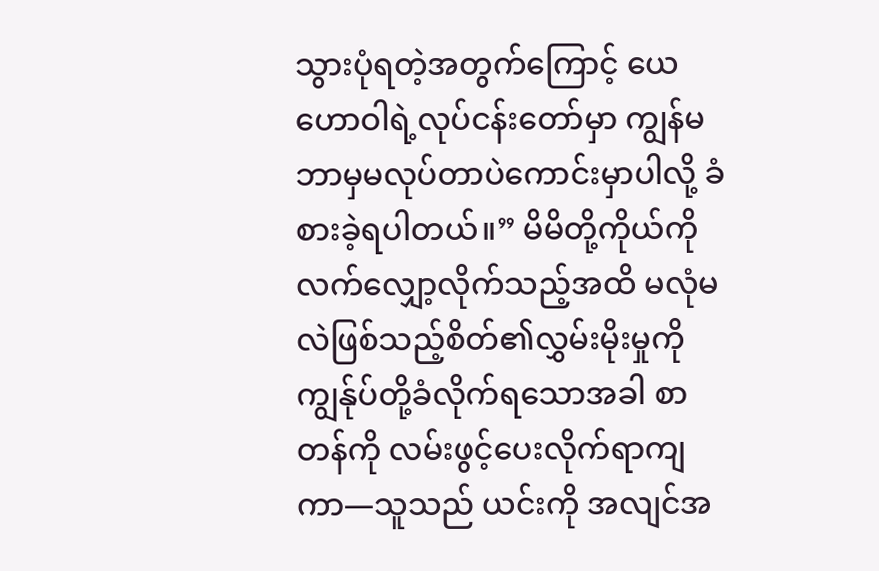သွားပုံရတဲ့အတွက်ကြောင့် ယေဟောဝါရဲ့လုပ်ငန်းတော်မှာ ကျွန်မဘာမှမလုပ်တာပဲကောင်းမှာပါလို့ ခံစားခဲ့ရပါတယ်။” မိမိတို့ကိုယ်ကိုလက်လျှော့လိုက်သည့်အထိ မလုံမလဲဖြစ်သည့်စိတ်၏လွှမ်းမိုးမှုကို ကျွန်ုပ်တို့ခံလိုက်ရသောအခါ စာတန်ကို လမ်းဖွင့်ပေးလိုက်ရာကျကာ—သူသည် ယင်းကို အလျင်အ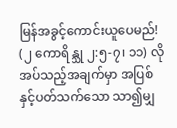မြန်အခွင့်ကောင်းယူပေမည်! (၂ ကောရိန္သု ၂:၅-၇၊ ၁၁) လိုအပ်သည့်အချက်မှာ အပြစ်နှင့်ပတ်သက်သော သာ၍မျှ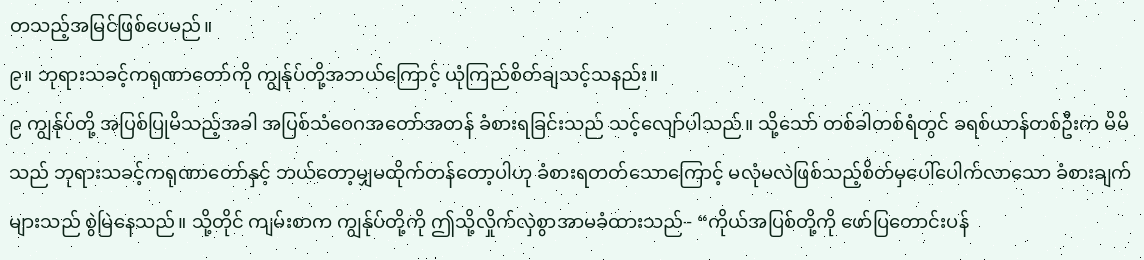တသည့်အမြင်ဖြစ်ပေမည်။
၉။ ဘုရားသခင့်ကရုဏာတော်ကို ကျွန်ုပ်တို့အဘယ်ကြောင့် ယုံကြည်စိတ်ချသင့်သနည်း။
၉ ကျွန်ုပ်တို့ အပြစ်ပြုမိသည့်အခါ အပြစ်သံဝေဂအတော်အတန် ခံစားရခြင်းသည် သင့်လျော်ပါသည်။ သို့သော် တစ်ခါတစ်ရံတွင် ခရစ်ယာန်တစ်ဦးက မိမိသည် ဘုရားသခင့်ကရုဏာတော်နှင့် ဘယ်တော့မျှမထိုက်တန်တော့ပါဟု ခံစားရတတ်သောကြောင့် မလုံမလဲဖြစ်သည့်စိတ်မှပေါ်ပေါက်လာသော ခံစားချက်များသည် စွဲမြဲနေသည်။ သို့တိုင် ကျမ်းစာက ကျွန်ုပ်တို့ကို ဤသို့လှိုက်လှဲစွာအာမခံထားသည်– “ကိုယ်အပြစ်တို့ကို ဖော်ပြတောင်းပန်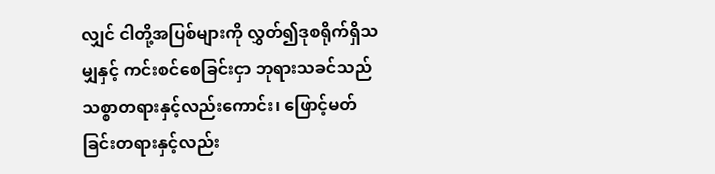လျှင် ငါတို့အပြစ်များကို လွှတ်၍ဒုစရိုက်ရှိသမျှနှင့် ကင်းစင်စေခြင်းငှာ ဘုရားသခင်သည် သစ္စာတရားနှင့်လည်းကောင်း၊ ဖြောင့်မတ်ခြင်းတရားနှင့်လည်း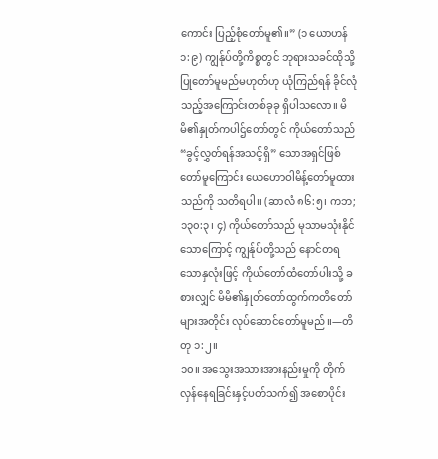ကောင်း ပြည့်စုံတော်မူ၏။” (၁ ယောဟန် ၁:၉) ကျွန်ုပ်တို့ကိစ္စတွင် ဘုရားသခင်ထိုသို့ပြုတော်မူမည်မဟုတ်ဟု ယုံကြည်ရန် ခိုင်လုံသည့်အကြောင်းတစ်ခုခု ရှိပါသလော။ မိမိ၏နှုတ်ကပါဌ်တော်တွင် ကိုယ်တော်သည် “ခွင့်လွှတ်ရန်အသင့်ရှိ” သောအရှင်ဖြစ်တော်မူကြောင်း ယေဟောဝါမိန့်တော်မူထားသည်ကို သတိရပါ။ (ဆာလံ ၈၆:၅၊ ကဘ; ၁၃၀:၃၊ ၄) ကိုယ်တော်သည် မုသာမသုံးနိုင်သောကြောင့် ကျွန်ုပ်တို့သည် နောင်တရသောနှလုံးဖြင့် ကိုယ်တော်ထံတော်ပါးသို့ ခစားလျှင် မိမိ၏နှုတ်တော်ထွက်ကတိတော်များအတိုင်း လုပ်ဆောင်တော်မူမည်။—တိတု ၁:၂။
၁၀။ အသွေးအသားအားနည်းမှုကို တိုက်လှန်နေရခြင်းနှင့်ပတ်သက်၍ အစောပိုင်း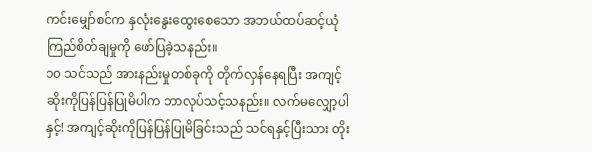ကင်းမျှော်စင်က နှလုံးနွေးထွေးစေသော အဘယ်ထပ်ဆင့်ယုံကြည်စိတ်ချမှုကို ဖော်ပြခဲ့သနည်း။
၁၀ သင်သည် အားနည်းမှုတစ်ခုကို တိုက်လှန်နေရပြီး အကျင့်ဆိုးကိုပြန်ပြန်ပြုမိပါက ဘာလုပ်သင့်သနည်း။ လက်မလျှော့ပါနှင့်! အကျင့်ဆိုးကိုပြန်ပြန်ပြုမိခြင်းသည် သင်ရနှင့်ပြီးသား တိုး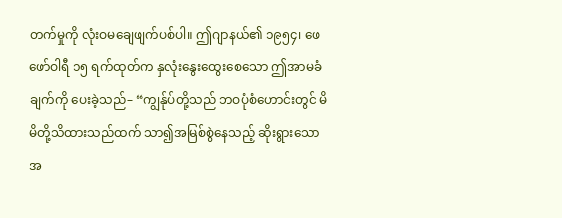တက်မှုကို လုံးဝမချေဖျက်ပစ်ပါ။ ဤဂျာနယ်၏ ၁၉၅၄၊ ဖေဖော်ဝါရီ ၁၅ ရက်ထုတ်က နှလုံးနွေးထွေးစေသော ဤအာမခံချက်ကို ပေးခဲ့သည်– “ကျွန်ုပ်တို့သည် ဘဝပုံစံဟောင်းတွင် မိမိတို့သိထားသည်ထက် သာ၍အမြစ်စွဲနေသည့် ဆိုးရွားသောအ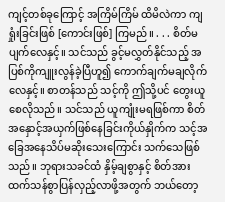ကျင့်တစ်ခုကြောင့် အကြိမ်ကြိမ် ထိမိလဲကာ ကျရှုံးခြင်းဖြစ် [ကောင်းဖြစ်] ကြမည်။ . . . စိတ်မပျက်လေနှင့်။ သင်သည် ခွင့်မလွှတ်နိုင်သည့် အပြစ်ကိုကျူးလွန်ခဲ့ပြီဟူ၍ ကောက်ချက်မချလိုက်လေနှင့်။ စာတန်သည် သင့်ကို ဤသို့ပင် တွေးယူစေလိုသည်။ သင်သည် ယူကျုံးမရဖြစ်ကာ စိတ်အနှောင့်အယှက်ဖြစ်နေခြင်းကိုယ်နှိုက်က သင့်အခြေအနေသိပ်မဆိုးသေးကြောင်း သက်သေဖြစ်သည်။ ဘုရားသခင်ထံ နှိမ့်ချစွာနှင့် စိတ်အားထက်သန်စွာပြန်လှည့်လာဖို့အတွက် ဘယ်တော့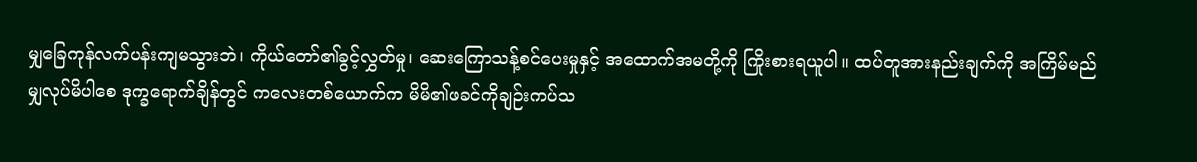မျှခြေကုန်လက်ပန်းကျမသွားဘဲ၊ ကိုယ်တော်၏ခွင့်လွှတ်မှု၊ ဆေးကြောသန့်စင်ပေးမှုနှင့် အထောက်အမတို့ကို ကြိုးစားရယူပါ။ ထပ်တူအားနည်းချက်ကို အကြိမ်မည်မျှလုပ်မိပါစေ ဒုက္ခရောက်ချိန်တွင် ကလေးတစ်ယောက်က မိမိ၏ဖခင်ကိုချဉ်းကပ်သ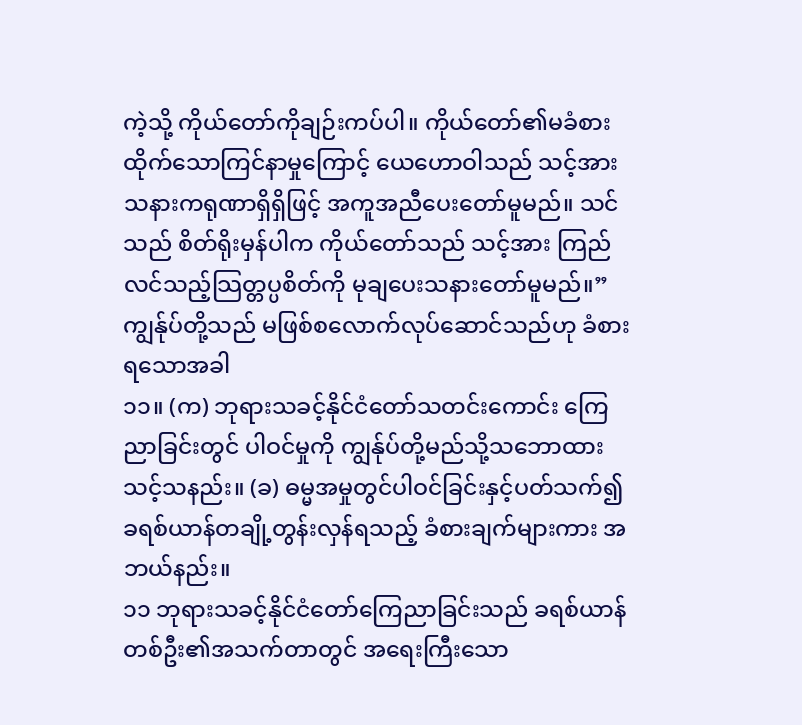ကဲ့သို့ ကိုယ်တော်ကိုချဉ်းကပ်ပါ။ ကိုယ်တော်၏မခံစားထိုက်သောကြင်နာမှုကြောင့် ယေဟောဝါသည် သင့်အား သနားကရုဏာရှိရှိဖြင့် အကူအညီပေးတော်မူမည်။ သင်သည် စိတ်ရိုးမှန်ပါက ကိုယ်တော်သည် သင့်အား ကြည်လင်သည့်သြတ္တပ္ပစိတ်ကို မုချပေးသနားတော်မူမည်။”
ကျွန်ုပ်တို့သည် မဖြစ်စလောက်လုပ်ဆောင်သည်ဟု ခံစားရသောအခါ
၁၁။ (က) ဘုရားသခင့်နိုင်ငံတော်သတင်းကောင်း ကြေညာခြင်းတွင် ပါဝင်မှုကို ကျွန်ုပ်တို့မည်သို့သဘောထားသင့်သနည်း။ (ခ) ဓမ္မအမှုတွင်ပါဝင်ခြင်းနှင့်ပတ်သက်၍ ခရစ်ယာန်တချို့တွန်းလှန်ရသည့် ခံစားချက်များကား အဘယ်နည်း။
၁၁ ဘုရားသခင့်နိုင်ငံတော်ကြေညာခြင်းသည် ခရစ်ယာန်တစ်ဦး၏အသက်တာတွင် အရေးကြီးသော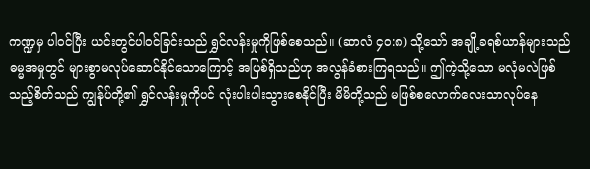ကဏ္ဍမှ ပါဝင်ပြီး ယင်းတွင်ပါဝင်ခြင်းသည် ရွှင်လန်းမှုကိုဖြစ်စေသည်။ (ဆာလံ ၄၀:၈) သို့သော် အချို့ခရစ်ယာန်များသည် ဓမ္မအမှုတွင် များစွာမလုပ်ဆောင်နိုင်သောကြောင့် အပြစ်ရှိသည်ဟု အလွန်ခံစားကြရသည်။ ဤကဲ့သို့သော မလုံမလဲဖြစ်သည့်စိတ်သည် ကျွန်ုပ်တို့၏ ရွှင်လန်းမှုကိုပင် လုံးပါးပါးသွားစေနိုင်ပြီး မိမိတို့သည် မဖြစ်စလောက်လေးသာလုပ်နေ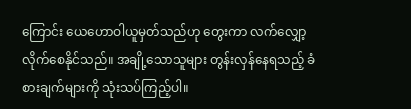ကြောင်း ယေဟောဝါယူမှတ်သည်ဟု တွေးကာ လက်လျှော့လိုက်စေနိုင်သည်။ အချို့သောသူများ တွန်းလှန်နေရသည့် ခံစားချက်များကို သုံးသပ်ကြည့်ပါ။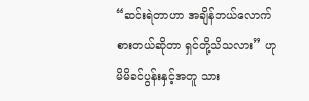“ဆင်းရဲတာဟာ အချိန်ဘယ်လောက်စားတယ်ဆိုတာ ရှင်တို့သိသလား” ဟု မိမိခင်ပွန်းနှင့်အတူ သား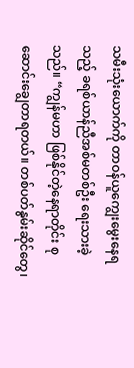သမီးသုံးယောက်ကို တာဝန်ယူကျွေးမွေးနေရသည့် ခရစ်ယာန်ညီအစ်မတစ်ဦး ရေးသားခဲ့သည်။ “ကျွန်မဟာ ဖြစ်နိုင်တဲ့နေရာတိုင်း စုဆောင်းချွေတာရတယ်။ တစ်ပတ်နွမ်းဆိုင်တွေ၊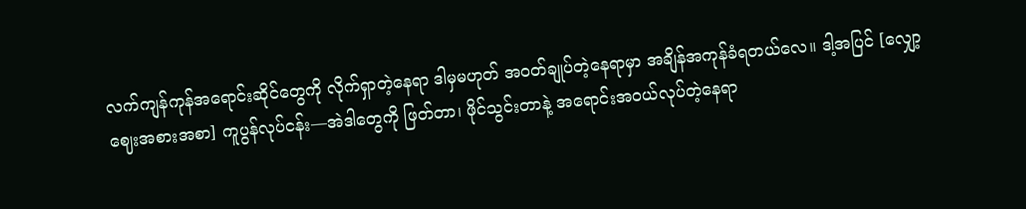လက်ကျန်ကုန်အရောင်းဆိုင်တွေကို လိုက်ရှာတဲ့နေရာ ဒါမှမဟုတ် အဝတ်ချုပ်တဲ့နေရာမှာ အချိန်အကုန်ခံရတယ်လေ။ ဒါ့အပြင် [လျှော့ဈေးအစားအစာ] ကူပွန်လုပ်ငန်း—အဲဒါတွေကို ဖြတ်တာ၊ ဖိုင်သွင်းတာနဲ့ အရောင်းအဝယ်လုပ်တဲ့နေရာ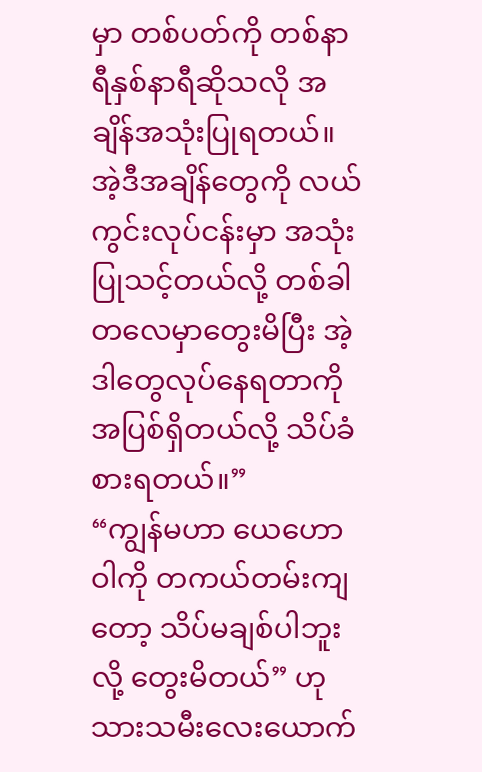မှာ တစ်ပတ်ကို တစ်နာရီနှစ်နာရီဆိုသလို အချိန်အသုံးပြုရတယ်။ အဲ့ဒီအချိန်တွေကို လယ်ကွင်းလုပ်ငန်းမှာ အသုံးပြုသင့်တယ်လို့ တစ်ခါတလေမှာတွေးမိပြီး အဲ့ဒါတွေလုပ်နေရတာကို အပြစ်ရှိတယ်လို့ သိပ်ခံစားရတယ်။”
“ကျွန်မဟာ ယေဟောဝါကို တကယ်တမ်းကျတော့ သိပ်မချစ်ပါဘူးလို့ တွေးမိတယ်” ဟု သားသမီးလေးယောက်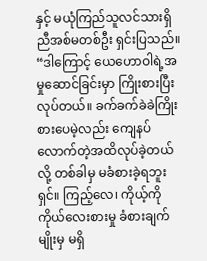နှင့် မယုံကြည်သူလင်သားရှိ ညီအစ်မတစ်ဦး ရှင်းပြသည်။ “ဒါကြောင့် ယေဟောဝါရဲ့အမှုဆောင်ခြင်းမှာ ကြိုးစားပြီးလုပ်တယ်။ ခက်ခက်ခဲခဲကြိုးစားပေမဲ့လည်း ကျေနပ်လောက်တဲ့အထိလုပ်ခဲ့တယ်လို့ တစ်ခါမှ မခံစားခဲ့ရဘူးရှင်။ ကြည့်လေ၊ ကိုယ့်ကိုကိုယ်လေးစားမှု ခံစားချက်မျိုးမှ မရှိ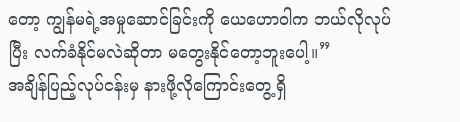တော့ ကျွန်မရဲ့အမှုဆောင်ခြင်းကို ယေဟောဝါက ဘယ်လိုလုပ်ပြီး လက်ခံနိုင်မလဲဆိုတာ မတွေးနိုင်တော့ဘူးပေါ့။”
အချိန်ပြည့်လုပ်ငန်းမှ နားဖို့လိုကြောင်းတွေ့ရှိ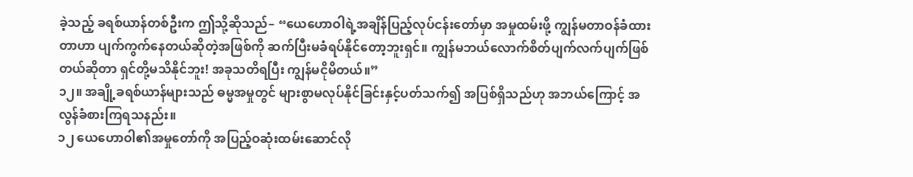ခဲ့သည့် ခရစ်ယာန်တစ်ဦးက ဤသို့ဆိုသည်– “ယေဟောဝါရဲ့အချိန်ပြည့်လုပ်ငန်းတော်မှာ အမှုထမ်းဖို့ ကျွန်မတာဝန်ခံထားတာဟာ ပျက်ကွက်နေတယ်ဆိုတဲ့အဖြစ်ကို ဆက်ပြီးမခံရပ်နိုင်တော့ဘူးရှင်။ ကျွန်မဘယ်လောက်စိတ်ပျက်လက်ပျက်ဖြစ်တယ်ဆိုတာ ရှင်တို့မသိနိုင်ဘူး! အခုသတိရပြီး ကျွန်မငိုမိတယ်။”
၁၂။ အချို့ခရစ်ယာန်များသည် ဓမ္မအမှုတွင် များစွာမလုပ်နိုင်ခြင်းနှင့်ပတ်သက်၍ အပြစ်ရှိသည်ဟု အဘယ်ကြောင့် အလွန်ခံစားကြရသနည်း။
၁၂ ယေဟောဝါ၏အမှုတော်ကို အပြည့်ဝဆုံးထမ်းဆောင်လို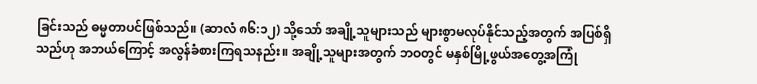ခြင်းသည် ဓမ္မတာပင်ဖြစ်သည်။ (ဆာလံ ၈၆:၁၂) သို့သော် အချို့သူများသည် များစွာမလုပ်နိုင်သည့်အတွက် အပြစ်ရှိသည်ဟု အဘယ်ကြောင့် အလွန်ခံစားကြရသနည်း။ အချို့သူများအတွက် ဘဝတွင် မနှစ်မြို့ဖွယ်အတွေ့အကြုံ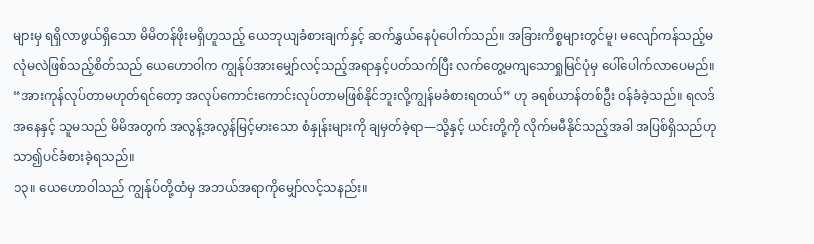များမှ ရရှိလာဖွယ်ရှိသော မိမိတန်ဖိုးမရှိဟူသည့် ယေဘုယျခံစားချက်နှင့် ဆက်နွှယ်နေပုံပေါက်သည်။ အခြားကိစ္စများတွင်မူ၊ မလျော်ကန်သည့်မလုံမလဲဖြစ်သည့်စိတ်သည် ယေဟောဝါက ကျွန်ုပ်အားမျှော်လင့်သည့်အရာနှင့်ပတ်သက်ပြီး လက်တွေ့မကျသောရှုမြင်ပုံမှ ပေါ်ပေါက်လာပေမည်။ “အားကုန်လုပ်တာမဟုတ်ရင်တော့ အလုပ်ကောင်းကောင်းလုပ်တာမဖြစ်နိုင်ဘူးလို့ကျွန်မခံစားရတယ်” ဟု ခရစ်ယာန်တစ်ဦး ဝန်ခံခဲ့သည်။ ရလဒ်အနေနှင့် သူမသည် မိမိအတွက် အလွန့်အလွန်မြင့်မားသော စံနှုန်းများကို ချမှတ်ခဲ့ရာ—သို့နှင့် ယင်းတို့ကို လိုက်မမီနိုင်သည့်အခါ အပြစ်ရှိသည်ဟု သာ၍ပင်ခံစားခဲ့ရသည်။
၁၃။ ယေဟောဝါသည် ကျွန်ုပ်တို့ထံမှ အဘယ်အရာကိုမျှော်လင့်သနည်း။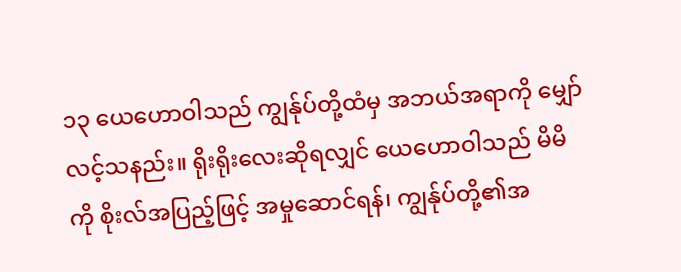၁၃ ယေဟောဝါသည် ကျွန်ုပ်တို့ထံမှ အဘယ်အရာကို မျှော်လင့်သနည်း။ ရိုးရိုးလေးဆိုရလျှင် ယေဟောဝါသည် မိမိကို စိုးလ်အပြည့်ဖြင့် အမှုဆောင်ရန်၊ ကျွန်ုပ်တို့၏အ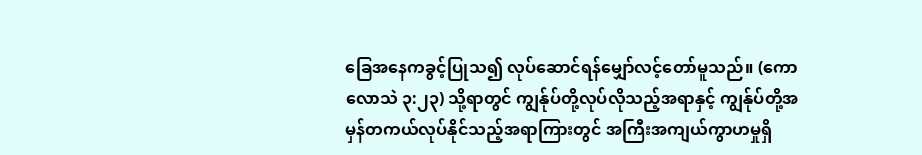ခြေအနေကခွင့်ပြုသ၍ လုပ်ဆောင်ရန်မျှော်လင့်တော်မူသည်။ (ကောလောသဲ ၃:၂၃) သို့ရာတွင် ကျွန်ုပ်တို့လုပ်လိုသည့်အရာနှင့် ကျွန်ုပ်တို့အမှန်တကယ်လုပ်နိုင်သည့်အရာကြားတွင် အကြီးအကျယ်ကွာဟမှုရှိ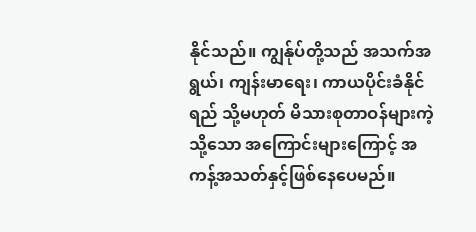နိုင်သည်။ ကျွန်ုပ်တို့သည် အသက်အရွယ်၊ ကျန်းမာရေး၊ ကာယပိုင်းခံနိုင်ရည် သို့မဟုတ် မိသားစုတာဝန်များကဲ့သို့သော အကြောင်းများကြောင့် အကန့်အသတ်နှင့်ဖြစ်နေပေမည်။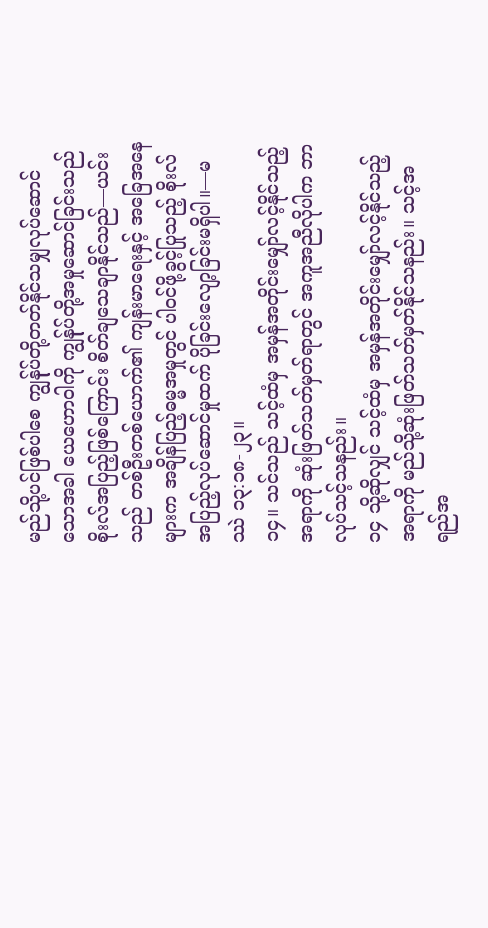မည်သို့ပင်ဖြစ်ပါစေ ကျွန်ုပ်တို့တတ်နိုင်သမျှလုပ်ဆောင်သောအခါ ယေဟောဝါကို ကျွန်ုပ်တို့အမှုဆောင်ခြင်းသည် စိုးလ်အပြည့်ဖြစ်ကြောင်း စိတ်ချသေချာနိုင်သည်—ယင်းသည် တစ်ဦးတစ်ယောက်၏ ကျန်းမာရေးနှင့် အခြေအနေများက အချိန်ပြည့်ဓမ္မအမှုတွင် ပါဝင်ဖို့ခွင့်ပြုသည့် စိုးလ်အပြည့်လုပ်ဆောင်မှုထက် ပိုခြင်းလျော့ခြင်းမရှိပါ။—မဿဲ ၁၃:၁၈-၂၃။
၁၄။ သင်သည် သင့်ထံမှ အမှန်အတိုင်းမျှော်လင့်နိုင်သည့်အရာကို ဆုံးဖြတ်သတ်မှတ်ရာတွင် အကူအညီလိုပါက ဘာလုပ်သင့်သနည်း။
၁၄ သို့ဆိုလျှင် သင့်ထံမှ အမှန်အတိုင်းမျှော်လင့်နိုင်သည့်အရာကို မည်သို့ဆုံးဖြတ်သတ်မှတ်နိုင်သနည်း။ သင့်အရည်အ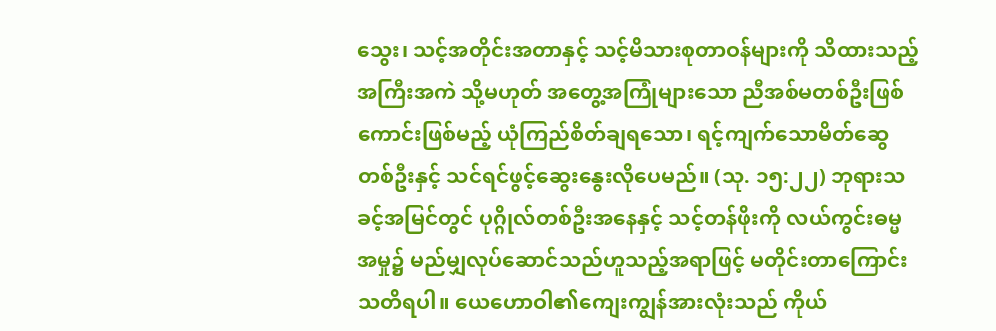သွေး၊ သင့်အတိုင်းအတာနှင့် သင့်မိသားစုတာဝန်များကို သိထားသည့် အကြီးအကဲ သို့မဟုတ် အတွေ့အကြုံများသော ညီအစ်မတစ်ဦးဖြစ်ကောင်းဖြစ်မည့် ယုံကြည်စိတ်ချရသော၊ ရင့်ကျက်သောမိတ်ဆွေတစ်ဦးနှင့် သင်ရင်ဖွင့်ဆွေးနွေးလိုပေမည်။ (သု. ၁၅:၂၂) ဘုရားသခင့်အမြင်တွင် ပုဂ္ဂိုလ်တစ်ဦးအနေနှင့် သင့်တန်ဖိုးကို လယ်ကွင်းဓမ္မအမှု၌ မည်မျှလုပ်ဆောင်သည်ဟူသည့်အရာဖြင့် မတိုင်းတာကြောင်းသတိရပါ။ ယေဟောဝါ၏ကျေးကျွန်အားလုံးသည် ကိုယ်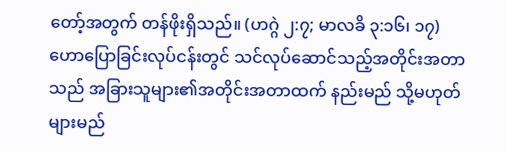တော့်အတွက် တန်ဖိုးရှိသည်။ (ဟဂ္ဂဲ ၂:၇; မာလခိ ၃:၁၆၊ ၁၇) ဟောပြောခြင်းလုပ်ငန်းတွင် သင်လုပ်ဆောင်သည့်အတိုင်းအတာသည် အခြားသူများ၏အတိုင်းအတာထက် နည်းမည် သို့မဟုတ် များမည်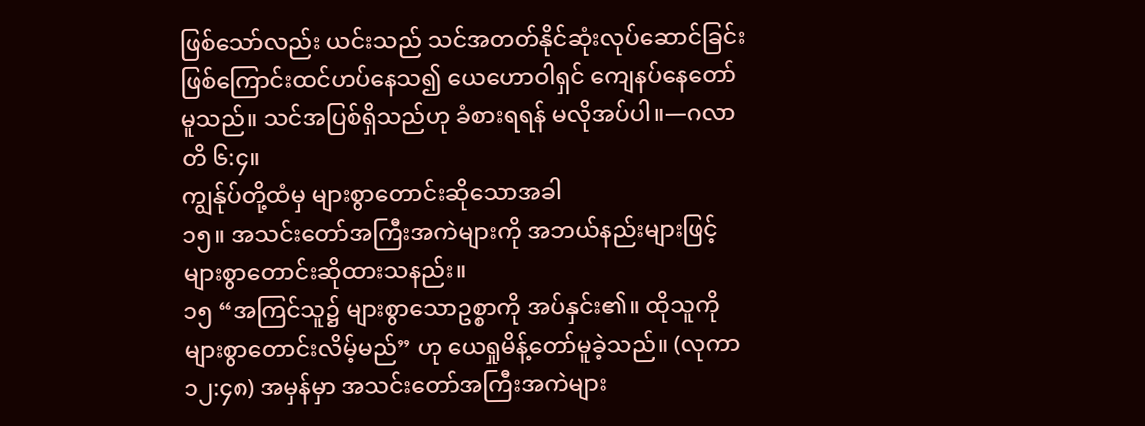ဖြစ်သော်လည်း ယင်းသည် သင်အတတ်နိုင်ဆုံးလုပ်ဆောင်ခြင်းဖြစ်ကြောင်းထင်ဟပ်နေသ၍ ယေဟောဝါရှင် ကျေနပ်နေတော်မူသည်။ သင်အပြစ်ရှိသည်ဟု ခံစားရရန် မလိုအပ်ပါ။—ဂလာတိ ၆:၄။
ကျွန်ုပ်တို့ထံမှ များစွာတောင်းဆိုသောအခါ
၁၅။ အသင်းတော်အကြီးအကဲများကို အဘယ်နည်းများဖြင့် များစွာတောင်းဆိုထားသနည်း။
၁၅ “အကြင်သူ၌ များစွာသောဥစ္စာကို အပ်နှင်း၏။ ထိုသူကို များစွာတောင်းလိမ့်မည်” ဟု ယေရှုမိန့်တော်မူခဲ့သည်။ (လုကာ ၁၂:၄၈) အမှန်မှာ အသင်းတော်အကြီးအကဲများ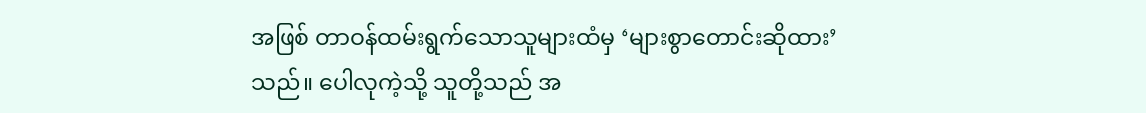အဖြစ် တာဝန်ထမ်းရွက်သောသူများထံမှ ‘များစွာတောင်းဆိုထား’ သည်။ ပေါလုကဲ့သို့ သူတို့သည် အ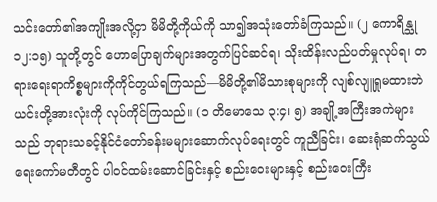သင်းတော်၏အကျိုးအလို့ငှာ မိမိတို့ကိုယ်ကို သာ၍အသုံးတော်ခံကြသည်။ (၂ ကောရိန္သု ၁၂:၁၅) သူတို့တွင် ဟောပြောချက်များအတွက်ပြင်ဆင်ရ၊ သိုးထိန်းလည်ပတ်မှုလုပ်ရ၊ တရားရေးရာကိစ္စများကိုကိုင်တွယ်ရကြသည်—မိမိတို့၏မိသားစုများကို လျစ်လျူရှုမထားဘဲ ယင်းတို့အားလုံးကို လုပ်ကိုင်ကြသည်။ (၁ တိမောသေ ၃:၄၊ ၅) အချို့အကြီးအကဲများသည် ဘုရားသခင့်နိုင်ငံတော်ခန်းမများဆောက်လုပ်ရေးတွင် ကူညီခြင်း၊ ဆေးရုံဆက်သွယ်ရေးကော်မတီတွင် ပါဝင်ထမ်းဆောင်ခြင်းနှင့် စည်းဝေးများနှင့် စည်းဝေးကြီး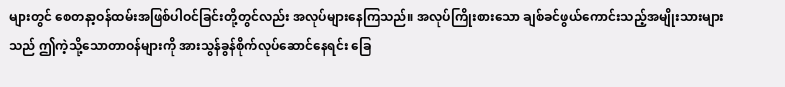များတွင် စေတနာ့ဝန်ထမ်းအဖြစ်ပါဝင်ခြင်းတို့တွင်လည်း အလုပ်များနေကြသည်။ အလုပ်ကြိုးစားသော ချစ်ခင်ဖွယ်ကောင်းသည့်အမျိုးသားများသည် ဤကဲ့သို့သောတာဝန်များကို အားသွန်ခွန်စိုက်လုပ်ဆောင်နေရင်း ခြေ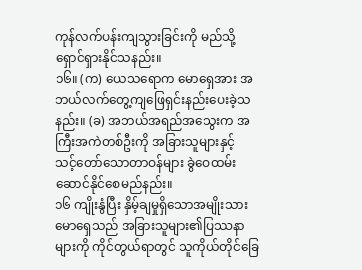ကုန်လက်ပန်းကျသွားခြင်းကို မည်သို့ရှောင်ရှားနိုင်သနည်း။
၁၆။ (က) ယေသရောက မောရှေအား အဘယ်လက်တွေ့ကျဖြေရှင်းနည်းပေးခဲ့သနည်း။ (ခ) အဘယ်အရည်အသွေးက အကြီးအကဲတစ်ဦးကို အခြားသူများနှင့် သင့်တော်သောတာဝန်များ ခွဲဝေထမ်းဆောင်နိုင်စေမည်နည်း။
၁၆ ကျိုးနွံပြီး နှိမ့်ချမှုရှိသောအမျိုးသား မောရှေသည် အခြားသူများ၏ပြဿနာများကို ကိုင်တွယ်ရာတွင် သူကိုယ်တိုင်ခြေ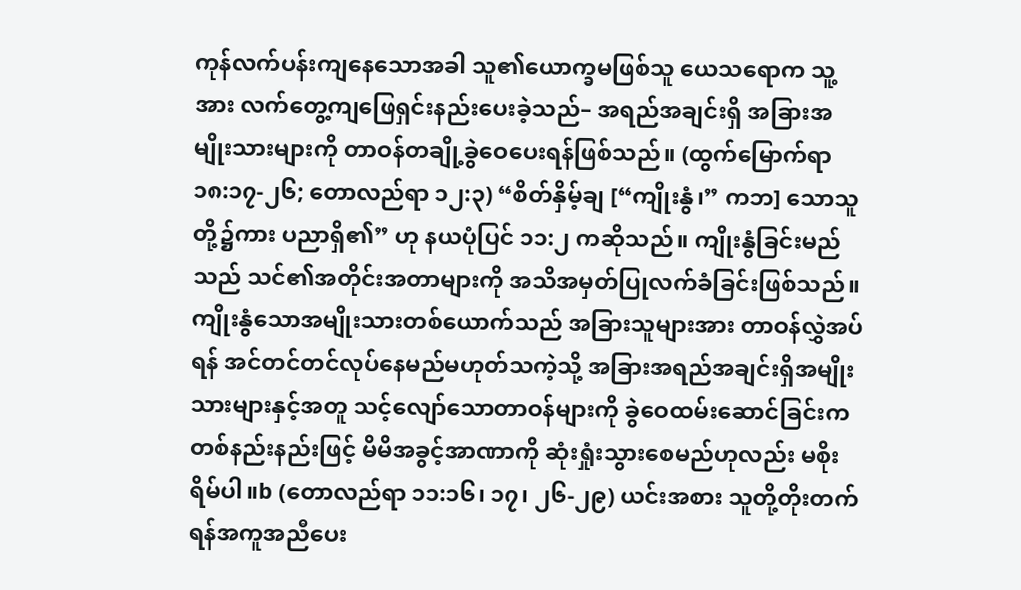ကုန်လက်ပန်းကျနေသောအခါ သူ၏ယောက္ခမဖြစ်သူ ယေသရောက သူ့အား လက်တွေ့ကျဖြေရှင်းနည်းပေးခဲ့သည်– အရည်အချင်းရှိ အခြားအမျိုးသားများကို တာဝန်တချို့ခွဲဝေပေးရန်ဖြစ်သည်။ (ထွက်မြောက်ရာ ၁၈:၁၇-၂၆; တောလည်ရာ ၁၂:၃) “စိတ်နှိမ့်ချ [“ကျိုးနွံ၊” ကဘ] သောသူတို့၌ကား ပညာရှိ၏” ဟု နယပုံပြင် ၁၁:၂ ကဆိုသည်။ ကျိုးနွံခြင်းမည်သည် သင်၏အတိုင်းအတာများကို အသိအမှတ်ပြုလက်ခံခြင်းဖြစ်သည်။ ကျိုးနွံသောအမျိုးသားတစ်ယောက်သည် အခြားသူများအား တာဝန်လွှဲအပ်ရန် အင်တင်တင်လုပ်နေမည်မဟုတ်သကဲ့သို့ အခြားအရည်အချင်းရှိအမျိုးသားများနှင့်အတူ သင့်လျော်သောတာဝန်များကို ခွဲဝေထမ်းဆောင်ခြင်းက တစ်နည်းနည်းဖြင့် မိမိအခွင့်အာဏာကို ဆုံးရှုံးသွားစေမည်ဟုလည်း မစိုးရိမ်ပါ။b (တောလည်ရာ ၁၁:၁၆၊ ၁၇၊ ၂၆-၂၉) ယင်းအစား သူတို့တိုးတက်ရန်အကူအညီပေး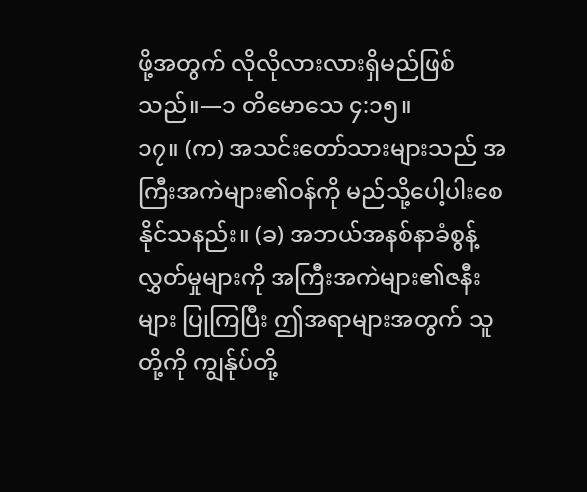ဖို့အတွက် လိုလိုလားလားရှိမည်ဖြစ်သည်။—၁ တိမောသေ ၄:၁၅။
၁၇။ (က) အသင်းတော်သားများသည် အကြီးအကဲများ၏ဝန်ကို မည်သို့ပေါ့ပါးစေနိုင်သနည်း။ (ခ) အဘယ်အနစ်နာခံစွန့်လွှတ်မှုများကို အကြီးအကဲများ၏ဇနီးများ ပြုကြပြီး ဤအရာများအတွက် သူတို့ကို ကျွန်ုပ်တို့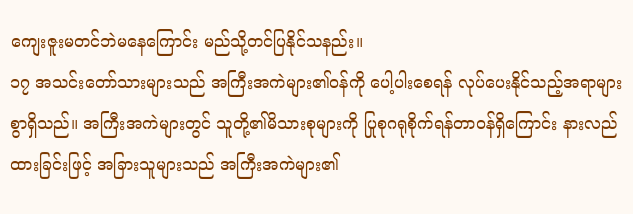ကျေးဇူးမတင်ဘဲမနေကြောင်း မည်သို့တင်ပြနိုင်သနည်း။
၁၇ အသင်းတော်သားများသည် အကြီးအကဲများ၏ဝန်ကို ပေါ့ပါးစေရန် လုပ်ပေးနိုင်သည့်အရာများစွာရှိသည်။ အကြီးအကဲများတွင် သူတို့၏မိသားစုများကို ပြုစုဂရုစိုက်ရန်တာဝန်ရှိကြောင်း နားလည်ထားခြင်းဖြင့် အခြားသူများသည် အကြီးအကဲများ၏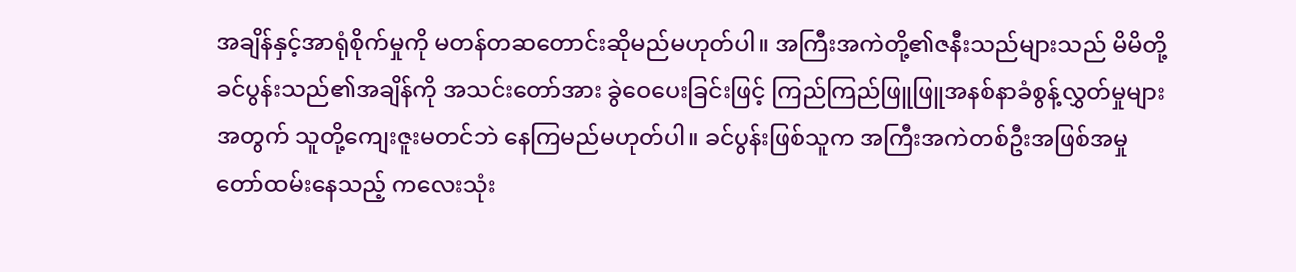အချိန်နှင့်အာရုံစိုက်မှုကို မတန်တဆတောင်းဆိုမည်မဟုတ်ပါ။ အကြီးအကဲတို့၏ဇနီးသည်များသည် မိမိတို့ခင်ပွန်းသည်၏အချိန်ကို အသင်းတော်အား ခွဲဝေပေးခြင်းဖြင့် ကြည်ကြည်ဖြူဖြူအနစ်နာခံစွန့်လွှတ်မှုများအတွက် သူတို့ကျေးဇူးမတင်ဘဲ နေကြမည်မဟုတ်ပါ။ ခင်ပွန်းဖြစ်သူက အကြီးအကဲတစ်ဦးအဖြစ်အမှုတော်ထမ်းနေသည့် ကလေးသုံး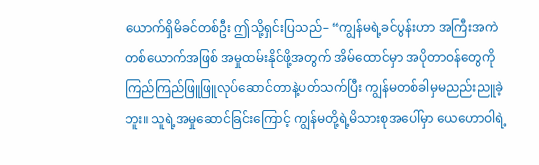ယောက်ရှိမိခင်တစ်ဦး ဤသို့ရှင်းပြသည်– “ကျွန်မရဲ့ခင်ပွန်းဟာ အကြီးအကဲတစ်ယောက်အဖြစ် အမှုထမ်းနိုင်ဖို့အတွက် အိမ်ထောင်မှာ အပိုတာဝန်တွေကို ကြည်ကြည်ဖြူဖြူလုပ်ဆောင်တာနဲ့ပတ်သက်ပြီး ကျွန်မတစ်ခါမှမညည်းညူခဲ့ဘူး။ သူရဲ့အမှုဆောင်ခြင်းကြောင့် ကျွန်မတို့ရဲ့မိသားစုအပေါ်မှာ ယေဟောဝါရဲ့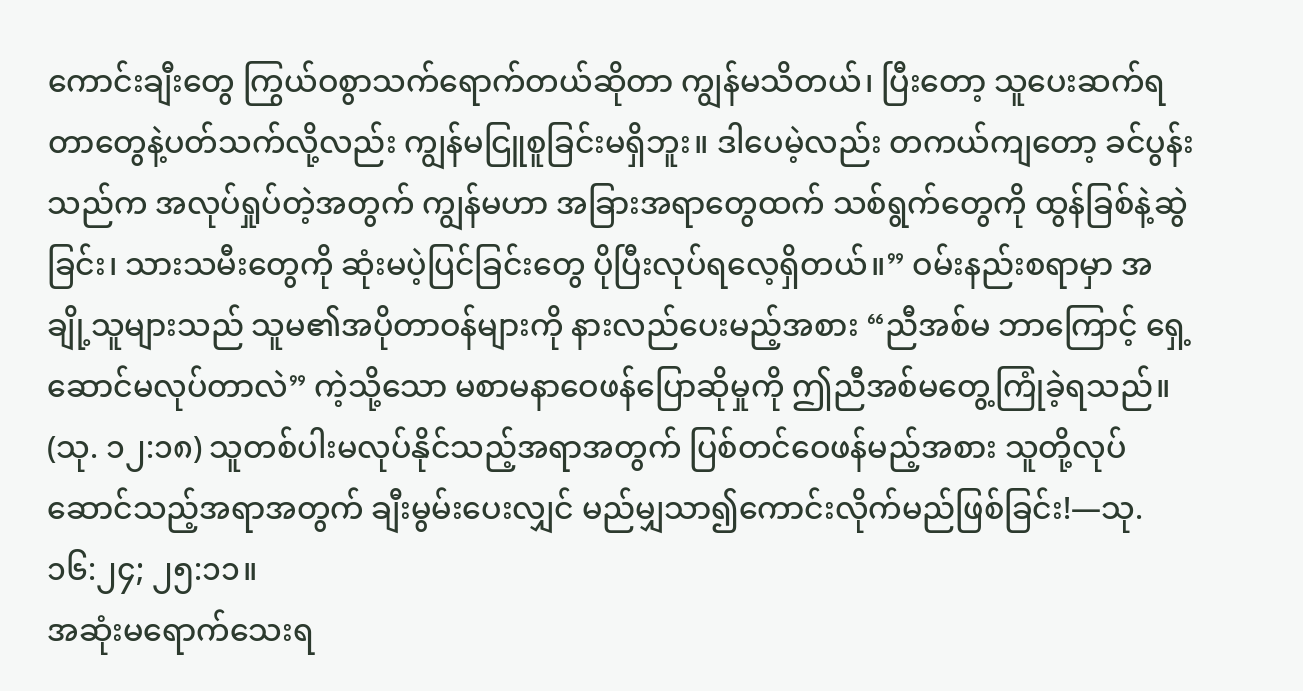ကောင်းချီးတွေ ကြွယ်ဝစွာသက်ရောက်တယ်ဆိုတာ ကျွန်မသိတယ်၊ ပြီးတော့ သူပေးဆက်ရတာတွေနဲ့ပတ်သက်လို့လည်း ကျွန်မငြူစူခြင်းမရှိဘူး။ ဒါပေမဲ့လည်း တကယ်ကျတော့ ခင်ပွန်းသည်က အလုပ်ရှုပ်တဲ့အတွက် ကျွန်မဟာ အခြားအရာတွေထက် သစ်ရွက်တွေကို ထွန်ခြစ်နဲ့ဆွဲခြင်း၊ သားသမီးတွေကို ဆုံးမပဲ့ပြင်ခြင်းတွေ ပိုပြီးလုပ်ရလေ့ရှိတယ်။” ဝမ်းနည်းစရာမှာ အချို့သူများသည် သူမ၏အပိုတာဝန်များကို နားလည်ပေးမည့်အစား “ညီအစ်မ ဘာကြောင့် ရှေ့ဆောင်မလုပ်တာလဲ” ကဲ့သို့သော မစာမနာဝေဖန်ပြောဆိုမှုကို ဤညီအစ်မတွေ့ကြုံခဲ့ရသည်။ (သု. ၁၂:၁၈) သူတစ်ပါးမလုပ်နိုင်သည့်အရာအတွက် ပြစ်တင်ဝေဖန်မည့်အစား သူတို့လုပ်ဆောင်သည့်အရာအတွက် ချီးမွမ်းပေးလျှင် မည်မျှသာ၍ကောင်းလိုက်မည်ဖြစ်ခြင်း!—သု. ၁၆:၂၄; ၂၅:၁၁။
အဆုံးမရောက်သေးရ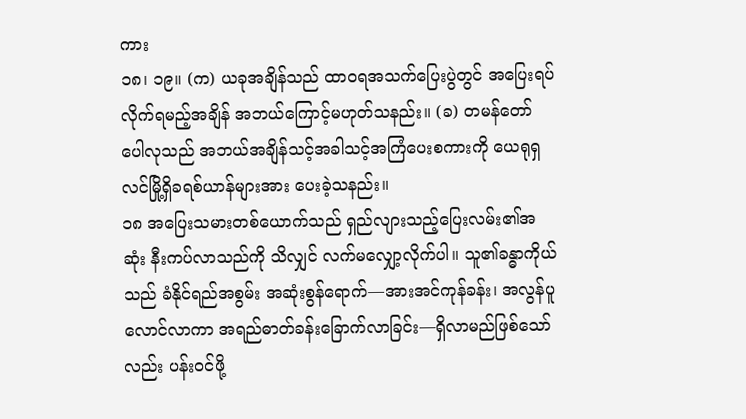ကား
၁၈၊ ၁၉။ (က) ယခုအချိန်သည် ထာဝရအသက်ပြေးပွဲတွင် အပြေးရပ်လိုက်ရမည့်အချိန် အဘယ်ကြောင့်မဟုတ်သနည်း။ (ခ) တမန်တော်ပေါလုသည် အဘယ်အချိန်သင့်အခါသင့်အကြံပေးစကားကို ယေရုရှလင်မြို့ရှိခရစ်ယာန်များအား ပေးခဲ့သနည်း။
၁၈ အပြေးသမားတစ်ယောက်သည် ရှည်လျားသည့်ပြေးလမ်း၏အဆုံး နီးကပ်လာသည်ကို သိလျှင် လက်မလျှော့လိုက်ပါ။ သူ၏ခန္ဓာကိုယ်သည် ခံနိုင်ရည်အစွမ်း အဆုံးစွန်ရောက်—အားအင်ကုန်ခန်း၊ အလွန်ပူလောင်လာကာ အရည်ဓာတ်ခန်းခြောက်လာခြင်း—ရှိလာမည်ဖြစ်သော်လည်း ပန်းဝင်ဖို့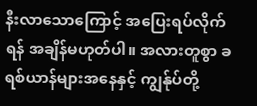နီးလာသောကြောင့် အပြေးရပ်လိုက်ရန် အချိန်မဟုတ်ပါ။ အလားတူစွာ ခရစ်ယာန်များအနေနှင့် ကျွန်ုပ်တို့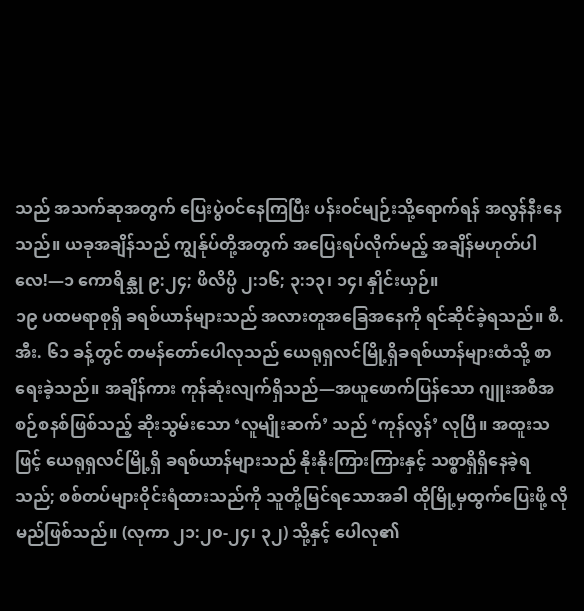သည် အသက်ဆုအတွက် ပြေးပွဲဝင်နေကြပြီး ပန်းဝင်မျဉ်းသို့ရောက်ရန် အလွန်နီးနေသည်။ ယခုအချိန်သည် ကျွန်ုပ်တို့အတွက် အပြေးရပ်လိုက်မည့် အချိန်မဟုတ်ပါလေ!—၁ ကောရိန္သု ၉:၂၄; ဖိလိပ္ပိ ၂:၁၆; ၃:၁၃၊ ၁၄၊ နှိုင်းယှဉ်။
၁၉ ပထမရာစုရှိ ခရစ်ယာန်များသည် အလားတူအခြေအနေကို ရင်ဆိုင်ခဲ့ရသည်။ စီ.အီး. ၆၁ ခန့်တွင် တမန်တော်ပေါလုသည် ယေရုရှလင်မြို့ရှိခရစ်ယာန်များထံသို့ စာရေးခဲ့သည်။ အချိန်ကား ကုန်ဆုံးလျက်ရှိသည်—အယူဖောက်ပြန်သော ဂျူးအစီအစဉ်စနစ်ဖြစ်သည့် ဆိုးသွမ်းသော ‘လူမျိုးဆက်’ သည် ‘ကုန်လွန်’ လုပြီ။ အထူးသဖြင့် ယေရုရှလင်မြို့ရှိ ခရစ်ယာန်များသည် နိုးနိုးကြားကြားနှင့် သစ္စာရှိရှိနေခဲ့ရသည်; စစ်တပ်များဝိုင်းရံထားသည်ကို သူတို့မြင်ရသောအခါ ထိုမြို့မှထွက်ပြေးဖို့ လိုမည်ဖြစ်သည်။ (လုကာ ၂၁:၂၀-၂၄၊ ၃၂) သို့နှင့် ပေါလု၏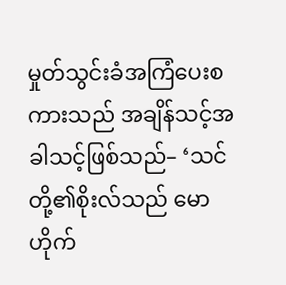မှုတ်သွင်းခံအကြံပေးစကားသည် အချိန်သင့်အခါသင့်ဖြစ်သည်– ‘သင်တို့၏စိုးလ်သည် မောဟိုက်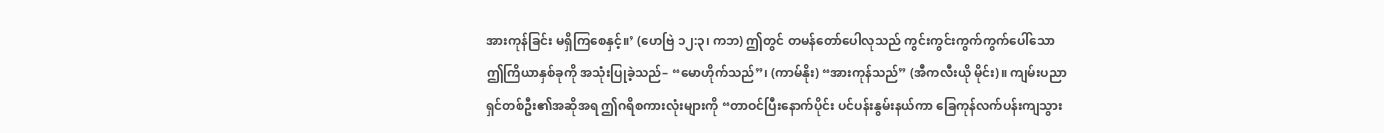အားကုန်ခြင်း မရှိကြစေနှင့်။’ (ဟေဗြဲ ၁၂:၃၊ ကဘ) ဤတွင် တမန်တော်ပေါလုသည် ကွင်းကွင်းကွက်ကွက်ပေါ်သော ဤကြိယာနှစ်ခုကို အသုံးပြုခဲ့သည်– “မောဟိုက်သည်”၊ (ကာမ်နိုး) “အားကုန်သည်” (အီကလီးယို မိုင်း)။ ကျမ်းပညာရှင်တစ်ဦး၏အဆိုအရ ဤဂရိစကားလုံးများကို “တာဝင်ပြီးနောက်ပိုင်း ပင်ပန်းနွမ်းနယ်ကာ ခြေကုန်လက်ပန်းကျသွား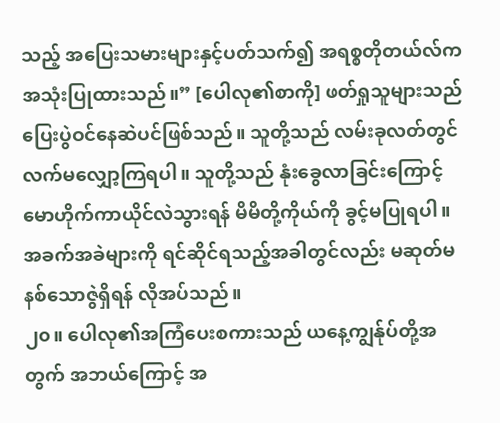သည့် အပြေးသမားများနှင့်ပတ်သက်၍ အရစ္စတိုတယ်လ်က အသုံးပြုထားသည်။” [ပေါလု၏စာကို] ဖတ်ရှုသူများသည် ပြေးပွဲဝင်နေဆဲပင်ဖြစ်သည်။ သူတို့သည် လမ်းခုလတ်တွင် လက်မလျှော့ကြရပါ။ သူတို့သည် နုံးခွေလာခြင်းကြောင့် မောဟိုက်ကာယိုင်လဲသွားရန် မိမိတို့ကိုယ်ကို ခွင့်မပြုရပါ။ အခက်အခဲများကို ရင်ဆိုင်ရသည့်အခါတွင်လည်း မဆုတ်မနစ်သောဇွဲရှိရန် လိုအပ်သည်။
၂၀။ ပေါလု၏အကြံပေးစကားသည် ယနေ့ကျွန်ုပ်တို့အတွက် အဘယ်ကြောင့် အ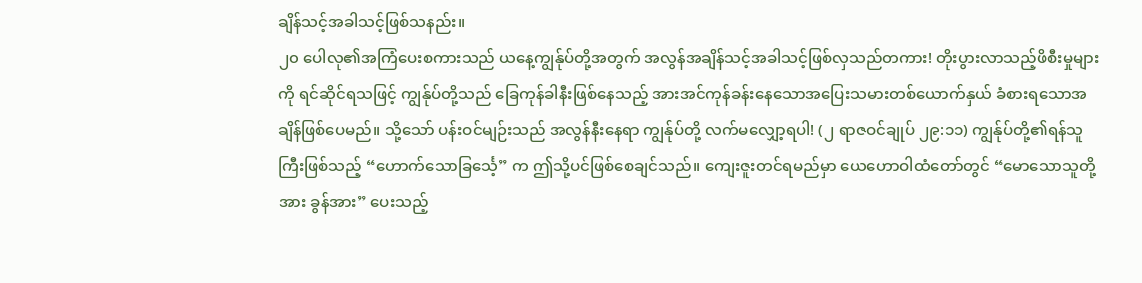ချိန်သင့်အခါသင့်ဖြစ်သနည်း။
၂၀ ပေါလု၏အကြံပေးစကားသည် ယနေ့ကျွန်ုပ်တို့အတွက် အလွန်အချိန်သင့်အခါသင့်ဖြစ်လှသည်တကား! တိုးပွားလာသည့်ဖိစီးမှုများကို ရင်ဆိုင်ရသဖြင့် ကျွန်ုပ်တို့သည် ခြေကုန်ခါနီးဖြစ်နေသည့် အားအင်ကုန်ခန်းနေသောအပြေးသမားတစ်ယောက်နှယ် ခံစားရသောအချိန်ဖြစ်ပေမည်။ သို့သော် ပန်းဝင်မျဉ်းသည် အလွန်နီးနေရာ ကျွန်ုပ်တို့ လက်မလျှော့ရပါ! (၂ ရာဇဝင်ချုပ် ၂၉:၁၁) ကျွန်ုပ်တို့၏ရန်သူကြီးဖြစ်သည့် “ဟောက်သောခြင်္သေ့” က ဤသို့ပင်ဖြစ်စေချင်သည်။ ကျေးဇူးတင်ရမည်မှာ ယေဟောဝါထံတော်တွင် “မောသောသူတို့အား ခွန်အား” ပေးသည့်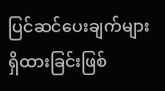ပြင်ဆင်ပေးချက်များရှိထားခြင်းဖြစ်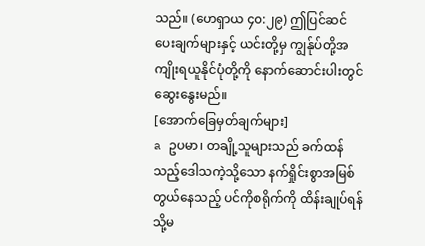သည်။ (ဟေရှာယ ၄၀:၂၉) ဤပြင်ဆင်ပေးချက်များနှင့် ယင်းတို့မှ ကျွန်ုပ်တို့အကျိုးရယူနိုင်ပုံတို့ကို နောက်ဆောင်းပါးတွင် ဆွေးနွေးမည်။
[အောက်ခြေမှတ်ချက်များ]
a ဥပမာ၊ တချို့သူများသည် ခက်ထန်သည့်ဒေါသကဲ့သို့သော နက်ရှိုင်းစွာအမြစ်တွယ်နေသည့် ပင်ကိုစရိုက်ကို ထိန်းချုပ်ရန် သို့မ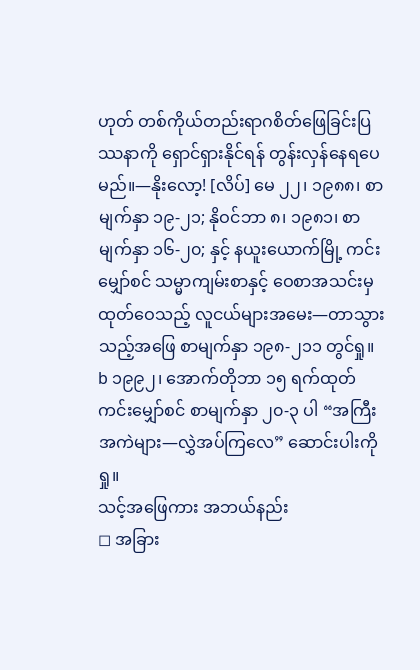ဟုတ် တစ်ကိုယ်တည်းရာဂစိတ်ဖြေခြင်းပြဿနာကို ရှောင်ရှားနိုင်ရန် တွန်းလှန်နေရပေမည်။—နိုးလော့! [လိပ်] မေ ၂၂၊ ၁၉၈၈၊ စာမျက်နှာ ၁၉-၂၁; နိုဝင်ဘာ ၈၊ ၁၉၈၁၊ စာမျက်နှာ ၁၆-၂၀; နှင့် နယူးယောက်မြို့ ကင်းမျှော်စင် သမ္မာကျမ်းစာနှင့် ဝေစာအသင်းမှ ထုတ်ဝေသည့် လူငယ်များအမေး—တာသွားသည့်အဖြေ စာမျက်နှာ ၁၉၈-၂၁၁ တွင်ရှု။
b ၁၉၉၂၊ အောက်တိုဘာ ၁၅ ရက်ထုတ် ကင်းမျှော်စင် စာမျက်နှာ ၂၀-၃ ပါ “အကြီးအကဲများ—လွှဲအပ်ကြလေ” ဆောင်းပါးကို ရှု။
သင့်အဖြေကား အဘယ်နည်း
◻ အခြား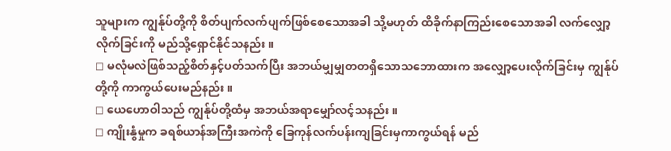သူများက ကျွန်ုပ်တို့ကို စိတ်ပျက်လက်ပျက်ဖြစ်စေသောအခါ သို့မဟုတ် ထိခိုက်နာကြည်းစေသောအခါ လက်လျှော့လိုက်ခြင်းကို မည်သို့ရှောင်နိုင်သနည်း။
◻ မလုံမလဲဖြစ်သည့်စိတ်နှင့်ပတ်သက်ပြီး အဘယ်မျှမျှတတရှိသောသဘောထားက အလျှော့ပေးလိုက်ခြင်းမှ ကျွန်ုပ်တို့ကို ကာကွယ်ပေးမည်နည်း။
◻ ယေဟောဝါသည် ကျွန်ုပ်တို့ထံမှ အဘယ်အရာမျှော်လင့်သနည်း။
◻ ကျိုးနွံမှုက ခရစ်ယာန်အကြီးအကဲကို ခြေကုန်လက်ပန်းကျခြင်းမှကာကွယ်ရန် မည်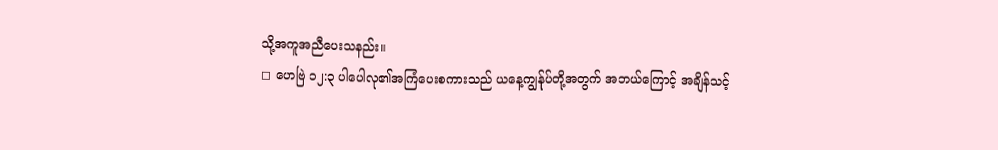သို့အကူအညီပေးသနည်း။
◻ ဟေဗြဲ ၁၂:၃ ပါပေါလု၏အကြံပေးစကားသည် ယနေ့ကျွန်ုပ်တို့အတွက် အဘယ်ကြောင့် အချိန်သင့်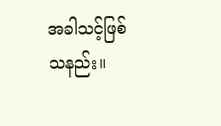အခါသင့်ဖြစ်သနည်း။